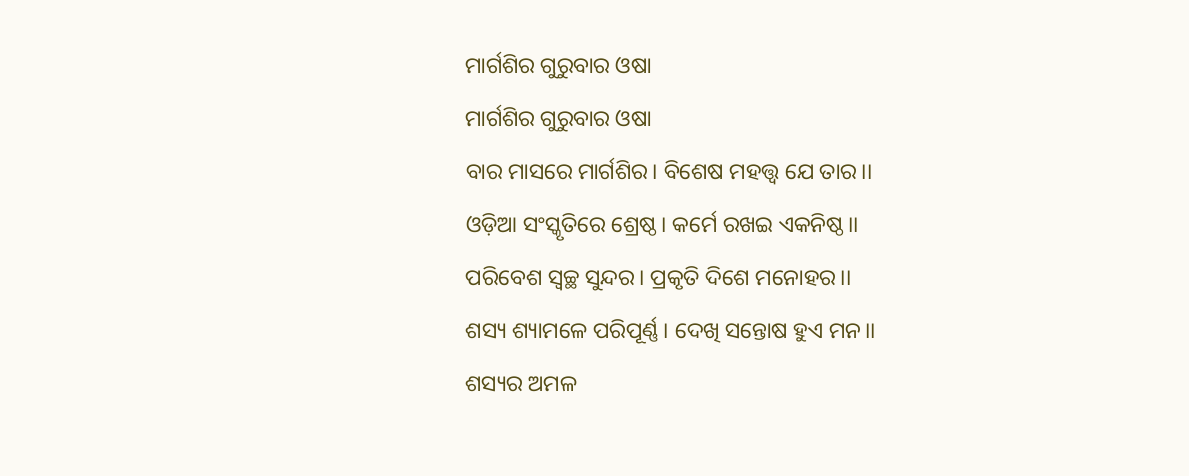ମାର୍ଗଶିର ଗୁରୁବାର ଓଷା
ମାର୍ଗଶିର ଗୁରୁବାର ଓଷା
ବାର ମାସରେ ମାର୍ଗଶିର। ବିଶେଷ ମହତ୍ତ୍ଵ ଯେ ତାର।।
ଓଡ଼ିଆ ସଂସ୍କୃତିରେ ଶ୍ରେଷ୍ଠ। କର୍ମେ ରଖଇ ଏକନିଷ୍ଠ।।
ପରିବେଶ ସ୍ଵଚ୍ଛ ସୁନ୍ଦର। ପ୍ରକୃତି ଦିଶେ ମନୋହର।।
ଶସ୍ୟ ଶ୍ୟାମଳେ ପରିପୂର୍ଣ୍ଣ। ଦେଖି ସନ୍ତୋଷ ହୁଏ ମନ।।
ଶସ୍ୟର ଅମଳ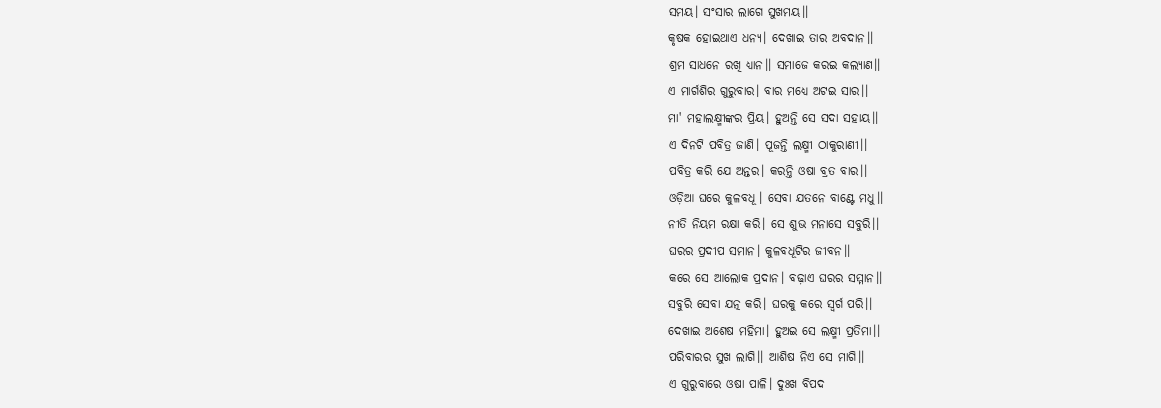ସମୟ। ସଂସାର ଲାଗେ ସୁଖମୟ।।
କୃଷକ ହୋଇଥାଏ ଧନ୍ୟ। ଦେଖାଇ ତାର ଅବଦାନ।।
ଶ୍ରମ ସାଧନେ ରଖି ଧ୍ୟାନ।। ସମାଜେ କରଇ କଲ୍ୟାଣ।।
ଏ ମାର୍ଗଶିର ଗୁରୁବାର। ବାର ମଧ୍ୟେ ଅଟଇ ସାର।।
ମା' ମହାଲକ୍ଷ୍ମୀଙ୍କର ପ୍ରିୟ। ହୁଅନ୍ତି ସେ ସଦା ସହାୟ।।
ଏ ଦିନଟି ପବିତ୍ର ଜାଣି। ପୂଜନ୍ତି ଲକ୍ଷ୍ମୀ ଠାକୁରାଣୀ।।
ପବିତ୍ର କରି ଯେ ଅନ୍ତର। କରନ୍ତି ଓଷା ବ୍ରତ ବାର।।
ଓଡ଼ିଆ ଘରେ କୁଳବଧୂ। ସେବା ଯତନେ ବାଣ୍ଟେ ମଧୁ।।
ନୀତି ନିୟମ ରକ୍ଷା କରି। ସେ ଶୁଭ ମନାସେ ସବୁରି।।
ଘରର ପ୍ରଦୀପ ସମାନ। କୁଳବଧୂଟିର ଜୀବନ।।
କରେ ସେ ଆଲୋକ ପ୍ରଦାନ। ବଢ଼ାଏ ଘରର ସମ୍ମାନ।।
ସବୁରି ସେବା ଯତ୍ନ କରି। ଘରକୁ କରେ ସ୍ଵର୍ଗ ପରି।।
ଦେଖାଇ ଅଶେଷ ମହିମା। ହୁଅଇ ସେ ଲକ୍ଷ୍ମୀ ପ୍ରତିମା।।
ପରିବାରର ସୁଖ ଲାଗି।। ଆଶିଷ ନିଏ ସେ ମାଗି।।
ଏ ଗୁରୁବାରେ ଓଷା ପାଳି। ଦୁଃଖ ବିପଦ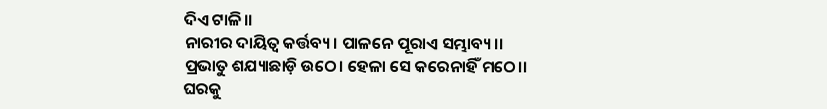ଦିଏ ଟାଳି।।
ନାରୀର ଦାୟିତ୍ଵ କର୍ତ୍ତବ୍ୟ। ପାଳନେ ପୂରାଏ ସମ୍ଭାବ୍ୟ।।
ପ୍ରଭାତୁ ଶଯ୍ୟାଛାଡ଼ି ଉଠେ। ହେଳା ସେ କରେନାହିଁ ମଠେ।।
ଘରକୁ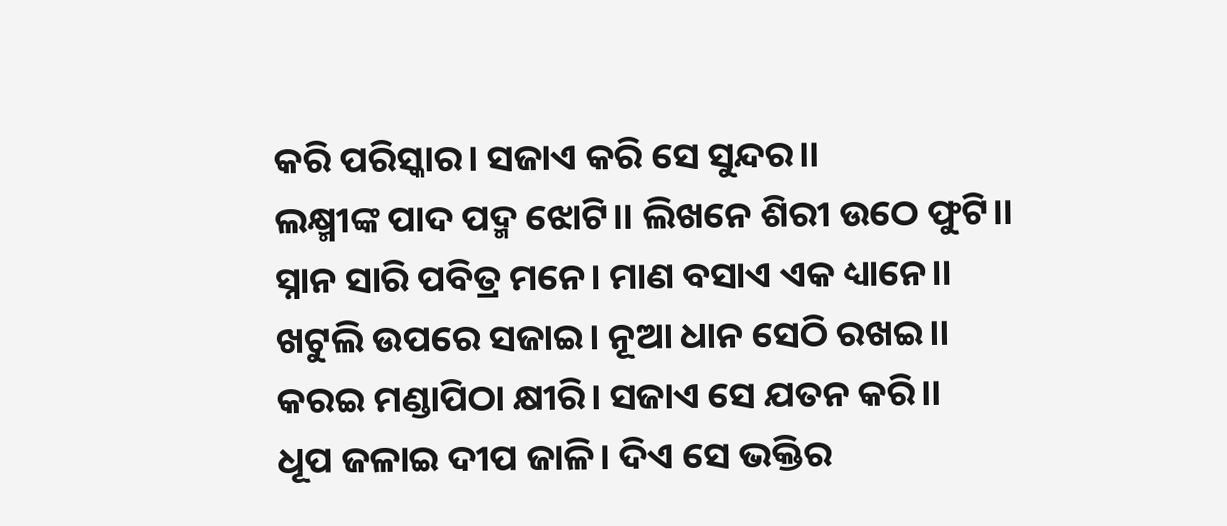କରି ପରିସ୍କାର। ସଜାଏ କରି ସେ ସୁନ୍ଦର।।
ଲକ୍ଷ୍ମୀଙ୍କ ପାଦ ପଦ୍ମ ଝୋଟି।। ଲିଖନେ ଶିରୀ ଉଠେ ଫୁଟି।।
ସ୍ନାନ ସାରି ପବିତ୍ର ମନେ। ମାଣ ବସାଏ ଏକ ଧ୍ୟାନେ।।
ଖଟୁଲି ଉପରେ ସଜାଇ। ନୂଆ ଧାନ ସେଠି ରଖଇ।।
କରଇ ମଣ୍ଡାପିଠା କ୍ଷୀରି। ସଜାଏ ସେ ଯତନ କରି।।
ଧୂପ ଜଳାଇ ଦୀପ ଜାଳି। ଦିଏ ସେ ଭକ୍ତିର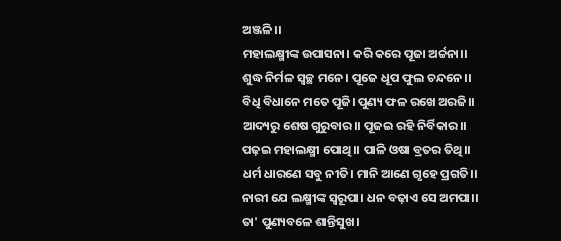ଅଞ୍ଜଳି।।
ମହାଲକ୍ଷ୍ମୀଙ୍କ ଉପାସନା। କରି କରେ ପୂଜା ଅର୍ଚ୍ଚନା।।
ଶୁଦ୍ଧ ନିର୍ମଳ ସ୍ବଚ୍ଛ ମନେ। ପୂଜେ ଧୂପ ଫୁଲ ଚନ୍ଦନେ।।
ବିଧି ବିଧାନେ ମତେ ପୂଜି। ପୁଣ୍ୟ ଫଳ ରଖେ ଅରଜି।।
ଆଦ୍ୟରୁ ଶେଷ ଗୁରୁବାର।। ପୂଜଇ ରହି ନିର୍ବିକାର।।
ପଢ଼ଇ ମହାଲକ୍ଷ୍ମୀ ପୋଥି।। ପାଳି ଓଷା ବ୍ରତର ତିଥି।।
ଧର୍ମ ଧାରଣେ ସବୁ ନୀତି। ମାନି ଆଣେ ଗୃହେ ପ୍ରଗତି।।
ନାରୀ ଯେ ଲକ୍ଷ୍ମୀଙ୍କ ସ୍ୱରୂପା। ଧନ ବଢ଼ାଏ ସେ ଅମପା।।
ତା' ପୁଣ୍ୟବଳେ ଶାନ୍ତିସୁଖ।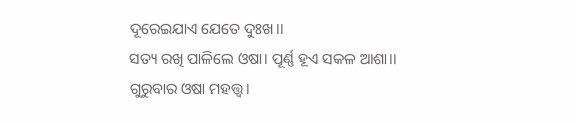ଦୂରେଇଯାଏ ଯେତେ ଦୁଃଖ।।
ସତ୍ୟ ରଖି ପାଳିଲେ ଓଷା। ପୂର୍ଣ୍ଣ ହୂଏ ସକଳ ଆଶା।।
ଗୁରୁବାର ଓଷା ମହତ୍ତ୍ଵ।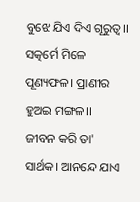ବୁଝେ ଯିଏ ଦିଏ ଗୂରୁତ୍ଵ।।
ସତ୍କର୍ମେ ମିଳେ ପୂଣ୍ୟଫଳ। ପ୍ରାଣୀର ହୁଅଇ ମଙ୍ଗଳ।।
ଜୀବନ କରି ତା' ସାର୍ଥକ। ଆନନ୍ଦେ ଯାଏ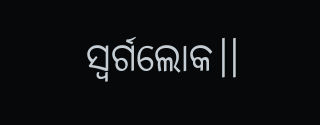ସ୍ଵର୍ଗଲୋକ।।